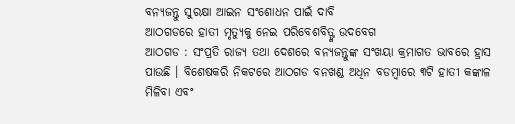ବନ୍ୟଜନ୍ତୁ ସୁରକ୍ଷା ଆଇନ ସଂଶୋଧନ ପାଇଁ ଦାବି
ଆଠଗଡରେ ହାତୀ ମୃତ୍ୟୁକୁ ନେଇ ପରିବେଶବିତ୍ଙ୍କ ଉଦବେଗ
ଆଠଗଡ : ସଂପ୍ରତି ରାଜ୍ୟ ତଥା ଦେଶରେ ବନ୍ୟଜନ୍ତୁଙ୍କ ସଂଖୟା କ୍ରମାଗତ ଭାବରେ ହ୍ରାସ ପାଉଛି । ବିଶେଷକରି ନିକଟରେ ଆଠଗଡ ବନଖଣ୍ଡ ଅଧିନ ବଡମ୍ବାରେ ୩ଟି ହାତୀ କଙ୍କାଳ ମିଳିବା ଏବଂ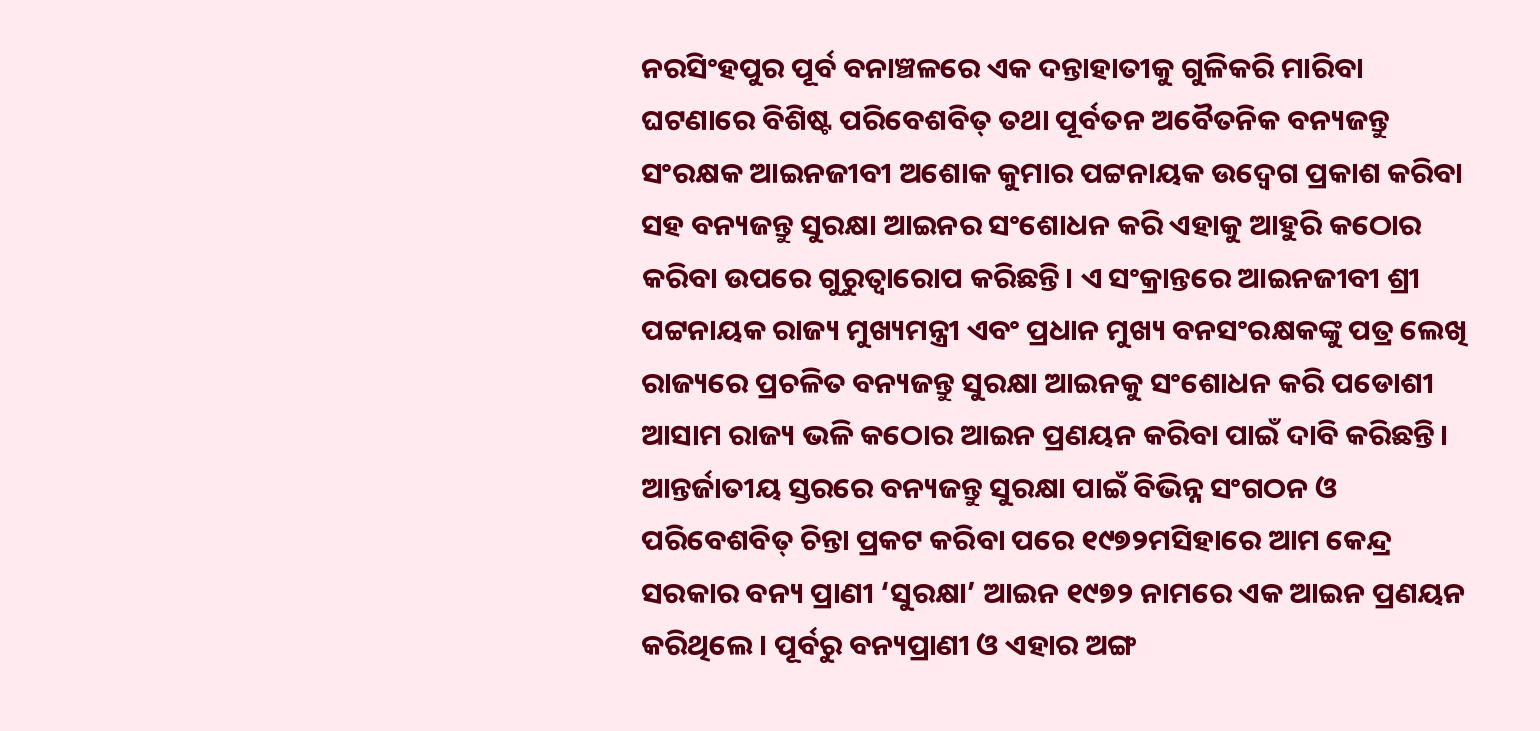ନରସିଂହପୁର ପୂର୍ବ ବନାଞ୍ଚଳରେ ଏକ ଦନ୍ତାହାତୀକୁ ଗୁଳିକରି ମାରିବା ଘଟଣାରେ ବିଶିଷ୍ଟ ପରିବେଶବିତ୍ ତଥା ପୂର୍ବତନ ଅବୈତନିକ ବନ୍ୟଜନ୍ତୁ ସଂରକ୍ଷକ ଆଇନଜୀବୀ ଅଶୋକ କୁମାର ପଟ୍ଟନାୟକ ଉଦ୍ବେଗ ପ୍ରକାଶ କରିବା ସହ ବନ୍ୟଜନ୍ତୁ ସୁରକ୍ଷା ଆଇନର ସଂଶୋଧନ କରି ଏହାକୁ ଆହୁରି କଠୋର କରିବା ଉପରେ ଗୁରୁତ୍ୱାରୋପ କରିଛନ୍ତି। ଏ ସଂକ୍ରାନ୍ତରେ ଆଇନଜୀବୀ ଶ୍ରୀ ପଟ୍ଟନାୟକ ରାଜ୍ୟ ମୁଖ୍ୟମନ୍ତ୍ରୀ ଏବଂ ପ୍ରଧାନ ମୁଖ୍ୟ ବନସଂରକ୍ଷକଙ୍କୁ ପତ୍ର ଲେଖି ରାଜ୍ୟରେ ପ୍ରଚଳିତ ବନ୍ୟଜନ୍ତୁ ସୁରକ୍ଷା ଆଇନକୁ ସଂଶୋଧନ କରି ପଡୋଶୀ ଆସାମ ରାଜ୍ୟ ଭଳି କଠୋର ଆଇନ ପ୍ରଣୟନ କରିବା ପାଇଁ ଦାବି କରିଛନ୍ତି। ଆନ୍ତର୍ଜାତୀୟ ସ୍ତରରେ ବନ୍ୟଜନ୍ତୁ ସୁରକ୍ଷା ପାଇଁ ବିଭିନ୍ନ ସଂଗଠନ ଓ ପରିବେଶବିତ୍ ଚିନ୍ତା ପ୍ରକଟ କରିବା ପରେ ୧୯୭୨ମସିହାରେ ଆମ କେନ୍ଦ୍ର ସରକାର ବନ୍ୟ ପ୍ରାଣୀ ‘ସୁରକ୍ଷା’ ଆଇନ ୧୯୭୨ ନାମରେ ଏକ ଆଇନ ପ୍ରଣୟନ କରିଥିଲେ। ପୂର୍ବରୁ ବନ୍ୟପ୍ରାଣୀ ଓ ଏହାର ଅଙ୍ଗ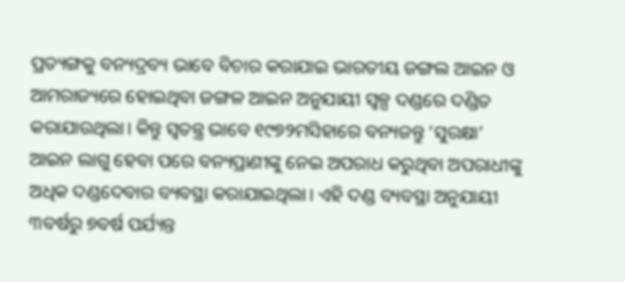ପ୍ରତ୍ୟଙ୍ଗକୁ ବନ୍ୟଦ୍ରବ୍ୟ ଭାବେ ବିଚାର କରାଯାଇ ଭାରତୀୟ ଜଙ୍ଗଲ ଆଇନ ଓ ଆମରାଜ୍ୟରେ ହୋଇଥିବା ଜଙ୍ଗଳ ଆଇନ ଅନୁଯାୟୀ ସ୍ୱଳ୍ପ ଦଣ୍ଡରେ ଦଣ୍ଡିତ କରାଯାଉଥିଲା। କିନ୍ତୁ ସ୍ୱତନ୍ତ୍ର ଭାବେ ୧୯୭୨ମସିହାରେ ବନ୍ୟଜନ୍ତୁ ‘ସୁରକ୍ଷା’ ଆଇନ ଲାଗୁ ହେବା ପରେ ବନ୍ୟପ୍ରାଣୀଙ୍କୁ ନେଇ ଅପରାଧ କରୁଥିବା ଅପରାଧୀଙ୍କୁ ଅଧିକ ଦଣ୍ଡଦେବାର ବ୍ୟବସ୍ଥା କରାଯାଇଥିଲା। ଏହି ଦଣ୍ଡ ବ୍ୟବସ୍ଥା ଅନୁଯାୟୀ ୩ବର୍ଷରୁ ୭ବର୍ଷ ପର୍ଯ୍ୟନ୍ତ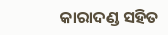କାରାଦଣ୍ଡ ସହିତ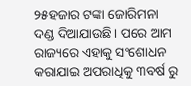୨୫ହଜାର ଟଙ୍କା ଜୋରିମନା ଦଣ୍ଡ ଦିଆଯାଉଛି। ପରେ ଆମ ରାଜ୍ୟରେ ଏହାକୁ ସଂଶୋଧନ କରାଯାଇ ଅପରାଧିକୁ ୩ବର୍ଷ ରୁ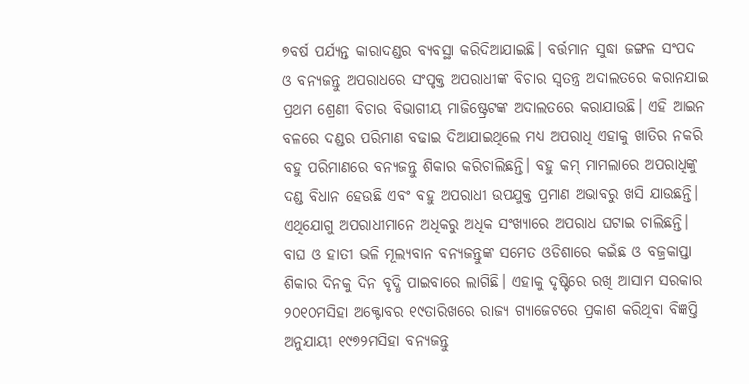୭ବର୍ଷ ପର୍ଯ୍ୟନ୍ତ କାରାଦଣ୍ଡର ବ୍ୟବସ୍ଥା କରିଦିଆଯାଇଛି। ବର୍ତ୍ତମାନ ସୁଦ୍ଧା ଜଙ୍ଗଳ ସଂପଦ ଓ ବନ୍ୟଜନ୍ତୁ ଅପରାଧରେ ସଂପୃକ୍ତ ଅପରାଧୀଙ୍କ ବିଚାର ସ୍ୱତନ୍ତ୍ର ଅଦାଲତରେ କରାନଯାଇ ପ୍ରଥମ ଶ୍ରେଣୀ ବିଚାର ବିଭାଗୀୟ ମାଜିଷ୍ଟ୍ରେଟଙ୍କ ଅଦାଲତରେ କରାଯାଉଛି। ଏହି ଆଇନ ବଳରେ ଦଣ୍ଡର ପରିମାଣ ବଢାଇ ଦିଆଯାଇଥିଲେ ମଧ୍ୟ ଅପରାଧି ଏହାକୁ ଖାତିର ନକରି ବହୁ ପରିମାଣରେ ବନ୍ୟଜନ୍ତୁ ଶିକାର କରିଚାଲିଛନ୍ତି। ବହୁ କମ୍ ମାମଲାରେ ଅପରାଧିଙ୍କୁ ଦଣ୍ଡ ବିଧାନ ହେଉଛି ଏବଂ ବହୁ ଅପରାଧୀ ଉପଯୁକ୍ତ ପ୍ରମାଣ ଅଭାବରୁ ଖସି ଯାଉଛନ୍ତି। ଏଥିଯୋଗୁ ଅପରାଧୀମାନେ ଅଧିକରୁ ଅଧିକ ସଂଖ୍ୟାରେ ଅପରାଧ ଘଟାଇ ଚାଲିଛନ୍ତି। ବାଘ ଓ ହାତୀ ଭଳି ମୂଲ୍ୟବାନ ବନ୍ୟଜନ୍ତୁଙ୍କ ସମେତ ଓଡିଶାରେ କଇଁଛ ଓ ବଜ୍ରକାପ୍ତା ଶିକାର ଦିନକୁ ଦିନ ବୃଦ୍ଧି ପାଇବାରେ ଲାଗିଛି। ଏହାକୁ ଦୃଷ୍ଟିରେ ରଖି ଆସାମ ସରକାର ୨୦୧୦ମସିହା ଅକ୍ଟୋବର ୧୯ତାରିଖରେ ରାଜ୍ୟ ଗ୍ୟାଜେଟରେ ପ୍ରକାଶ କରିଥିବା ବିଜ୍ଞପ୍ତି ଅନୁଯାୟୀ ୧୯୭୨ମସିହା ବନ୍ୟଜନ୍ତୁ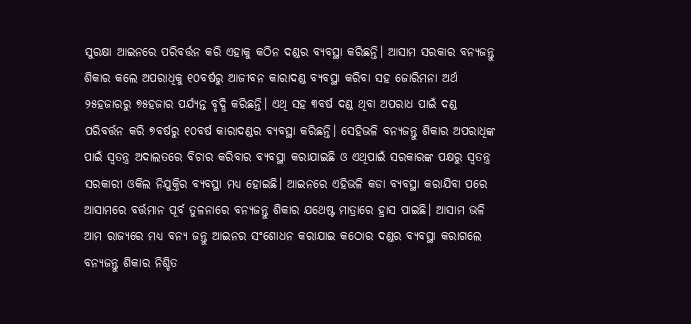ସୁରକ୍ଷା ଆଇନରେ ପରିବର୍ତ୍ତନ କରି ଏହାକୁ କଠିନ ଦଣ୍ଡର ବ୍ୟବସ୍ଥା କରିଛନ୍ତି। ଆସାମ ସରକାର ବନ୍ୟଜନ୍ତୁ ଶିକାର କଲେ ଅପରାଧିକୁ ୧୦ବର୍ଷରୁ ଆଜୀବନ କାରାଦଣ୍ଡ ବ୍ୟବସ୍ଥା କରିବା ସହ ଜୋରିମନା ଅର୍ଥ ୨୫ହଜାରରୁ ୭୫ହଜାର ପର୍ଯ୍ୟନ୍ତ ବୃଦ୍ଧି କରିଛନ୍ତି। ଏଥି ସହ ୩ବର୍ଷ ଦଣ୍ଡ ଥିବା ଅପରାଧ ପାଇଁ ଦଣ୍ଡ ପରିବର୍ତ୍ତନ କରି ୭ବର୍ଷରୁ ୧୦ବର୍ଷ କାରାଦଣ୍ଡର ବ୍ୟବସ୍ଥା କରିଛନ୍ତି। ସେହିଭଳି ବନ୍ୟଜନ୍ତୁ ଶିକାର ଅପରାଧିଙ୍କ ପାଇଁ ସ୍ୱତନ୍ତ୍ର ଅଦାଲତରେ ବିଚାର କରିବାର ବ୍ୟବସ୍ଥା କରାଯାଇଛି ଓ ଏଥିପାଇଁ ସରକାରଙ୍କ ପକ୍ଷରୁ ସ୍ୱତନ୍ତ୍ର ସରକାରୀ ଓକିଲ ନିଯୁକ୍ତିର ବ୍ୟବସ୍ଥା ମଧ୍ୟ ହୋଇଛି। ଆଇନରେ ଏହିଭଳି କଡା ବ୍ୟବସ୍ଥା କରାଯିବା ପରେ ଆସାମରେ ବର୍ତ୍ତମାନ ପୂର୍ବ ତୁଳନାରେ ବନ୍ୟଜନ୍ତୁ ଶିକାର ଯଥେଷ୍ଟ ମାତ୍ରାରେ ହ୍ରାସ ପାଇଛି। ଆସାମ ଭଳି ଆମ ରାଜ୍ୟରେ ମଧ୍ୟ ବନ୍ୟ ଜନ୍ତୁ ଆଇନର ସଂଶୋଧନ କରାଯାଇ କଠୋର ଦଣ୍ଡର ବ୍ୟବସ୍ଥା କରାଗଲେ ବନ୍ୟଜନ୍ତୁ ଶିକାର ନିଶ୍ଚିତ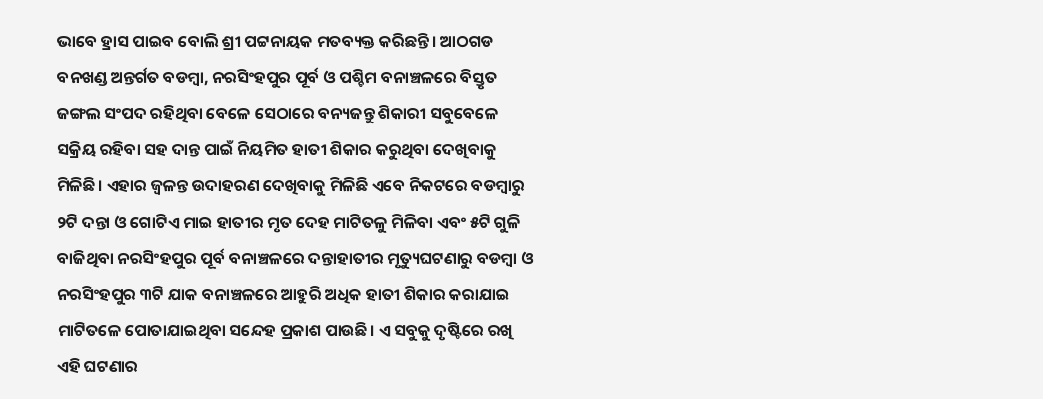ଭାବେ ହ୍ରାସ ପାଇବ ବୋଲି ଶ୍ରୀ ପଟ୍ଟନାୟକ ମତବ୍ୟକ୍ତ କରିଛନ୍ତି। ଆଠଗଡ ବନଖଣ୍ଡ ଅନ୍ତର୍ଗତ ବଡମ୍ବା, ନରସିଂହପୁର ପୂର୍ବ ଓ ପଶ୍ଚିମ ବନାଞ୍ଚଳରେ ବିସ୍ତୃତ ଜଙ୍ଗଲ ସଂପଦ ରହିଥିବା ବେଳେ ସେଠାରେ ବନ୍ୟଜନ୍ତୁ ଶିକାରୀ ସବୁବେଳେ ସକ୍ରିୟ ରହିବା ସହ ଦାନ୍ତ ପାଇଁ ନିୟମିତ ହାତୀ ଶିକାର କରୁଥିବା ଦେଖିବାକୁ ମିଳିଛି। ଏହାର ଜ୍ୱଳନ୍ତ ଉଦାହରଣ ଦେଖିବାକୁ ମିଳିଛି ଏବେ ନିକଟରେ ବଡମ୍ବାରୁ ୨ଟି ଦନ୍ତା ଓ ଗୋଟିଏ ମାଇ ହାତୀର ମୃତ ଦେହ ମାଟିତଳୁ ମିଳିବା ଏବଂ ୫ଟି ଗୁଳି ବାଜିଥିବା ନରସିଂହପୁର ପୂର୍ବ ବନାଞ୍ଚଳରେ ଦନ୍ତାହାତୀର ମୃତ୍ୟୁଘଟଣାରୁ ବଡମ୍ବା ଓ ନରସିଂହପୁର ୩ଟି ଯାକ ବନାଞ୍ଚଳରେ ଆହୁରି ଅଧିକ ହାତୀ ଶିକାର କରାଯାଇ ମାଟିତଳେ ପୋତାଯାଇଥିବା ସନ୍ଦେହ ପ୍ରକାଶ ପାଉଛି। ଏ ସବୁକୁ ଦୃଷ୍ଟିରେ ରଖି ଏହି ଘଟଣାର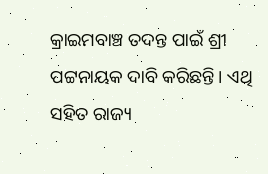କ୍ରାଇମବାଞ୍ଚ ତଦନ୍ତ ପାଇଁ ଶ୍ରୀ ପଟ୍ଟନାୟକ ଦାବି କରିଛନ୍ତି। ଏଥି ସହିତ ରାଜ୍ୟ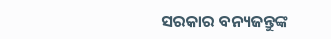ସରକାର ବନ୍ୟଜନ୍ତୁଙ୍କ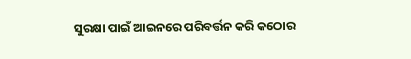ସୁରକ୍ଷା ପାଇଁ ଆଇନରେ ପରିବର୍ତ୍ତନ କରି କଠୋର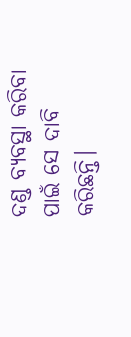ଦଣ୍ଡ ବ୍ୟବସ୍ଥା କରିବା ପାଇଁ ସେ ଦାବି କରିଛନ୍ତି।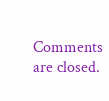Comments are closed.